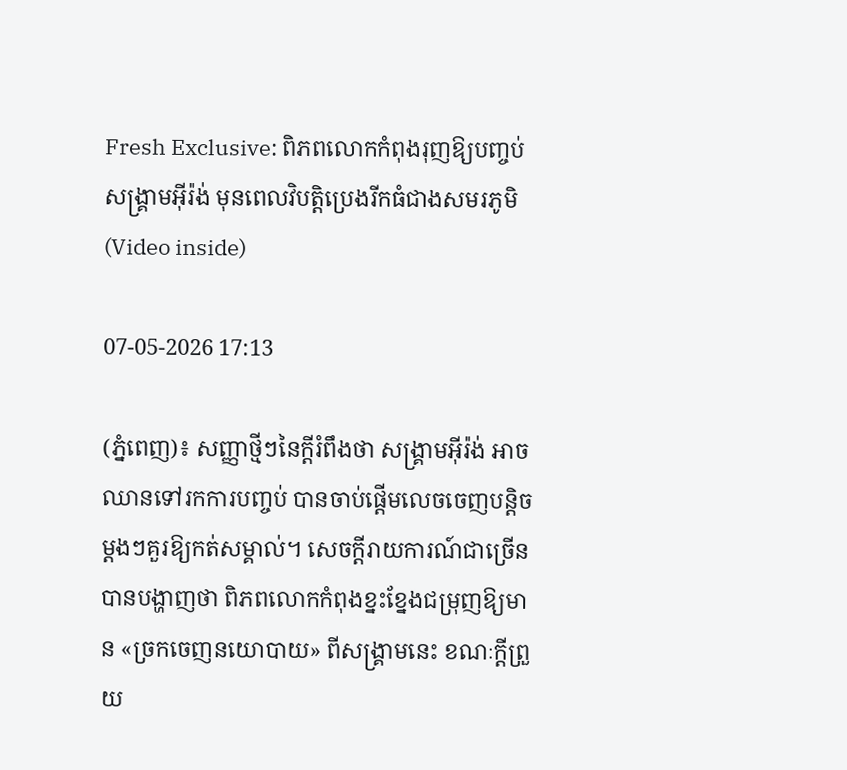Fresh Exclusive: ពិភពលោកកំពុងរុញឱ្យបញ្ចប់សង្គ្រាមអ៊ីរ៉ង់ មុនពេលវិបត្តិប្រេងរីកធំជាងសមរភូមិ (Video inside)

07-05-2026 17:13

(ភ្នំពេញ)៖ សញ្ញាថ្មីៗនៃក្តីរំពឹងថា សង្គ្រាមអ៊ីរ៉ង់ អាចឈានទៅរកការបញ្ចប់ បានចាប់ផ្តើមលេចចេញបន្តិចម្តងៗគួរឱ្យកត់សម្គាល់។ សេចក្តីរាយការណ៍ជាច្រើន បានបង្ហាញថា ពិភពលោកកំពុងខ្នះខ្នែងជម្រុញឱ្យមាន «ច្រកចេញនយោបាយ» ពីសង្គ្រាមនេះ ខណៈក្តីព្រួយ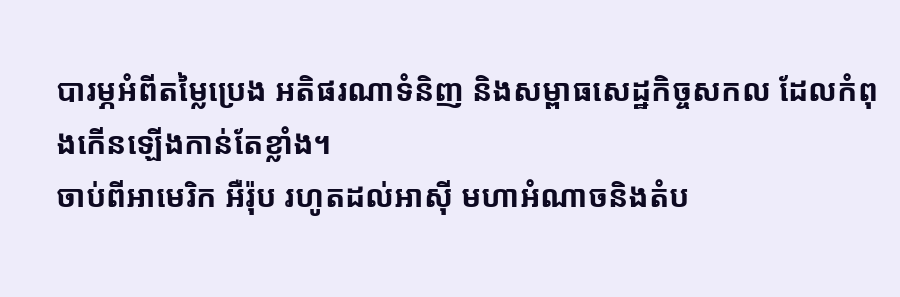បារម្ភអំពីតម្លៃប្រេង អតិផរណាទំនិញ និងសម្ពាធសេដ្ឋកិច្ចសកល ដែលកំពុងកើនឡើងកាន់តែខ្លាំង។
ចាប់ពីអាមេរិក អឺរ៉ុប រហូតដល់អាស៊ី មហាអំណាចនិងតំប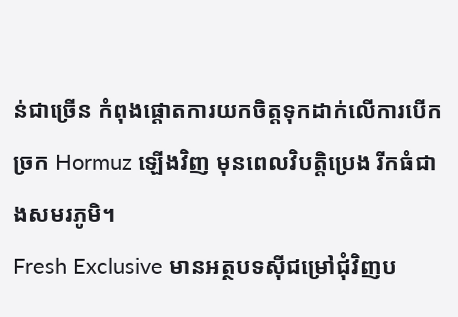ន់ជាច្រើន កំពុងផ្តោតការយកចិត្តទុកដាក់លើការបើកច្រក Hormuz ឡើងវិញ មុនពេលវិបត្តិប្រេង រីកធំជាងសមរភូមិ។
Fresh Exclusive មានអត្ថបទស៊ីជម្រៅជុំវិញប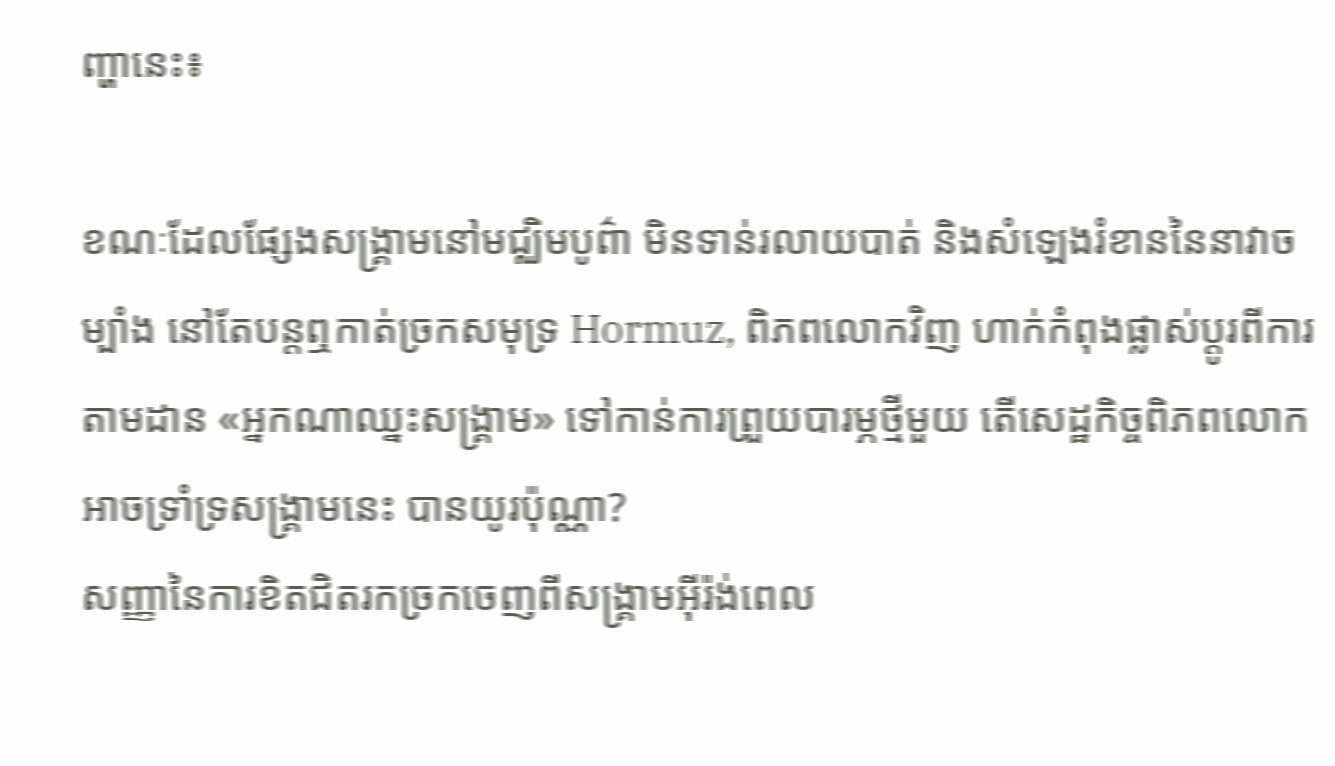ញ្ហានេះ៖

ខណៈដែលផ្សែងសង្គ្រាមនៅមជ្ឈិមបូព៌ា មិនទាន់រលាយបាត់ និងសំឡេងរំខាននៃនាវាចម្បាំង នៅតែបន្តឮកាត់ច្រកសមុទ្រ Hormuz, ពិភពលោកវិញ ហាក់កំពុងផ្លាស់ប្តូរពីការតាមដាន «អ្នកណាឈ្នះសង្គ្រាម» ទៅកាន់ការព្រួយបារម្ភថ្មីមួយ តើសេដ្ឋកិច្ចពិភពលោក អាចទ្រាំទ្រសង្គ្រាមនេះ បានយូរប៉ុណ្ណា?
សញ្ញានៃការខិតជិតរកច្រកចេញពីសង្គ្រាមអ៊ីរ៉ង់ពេល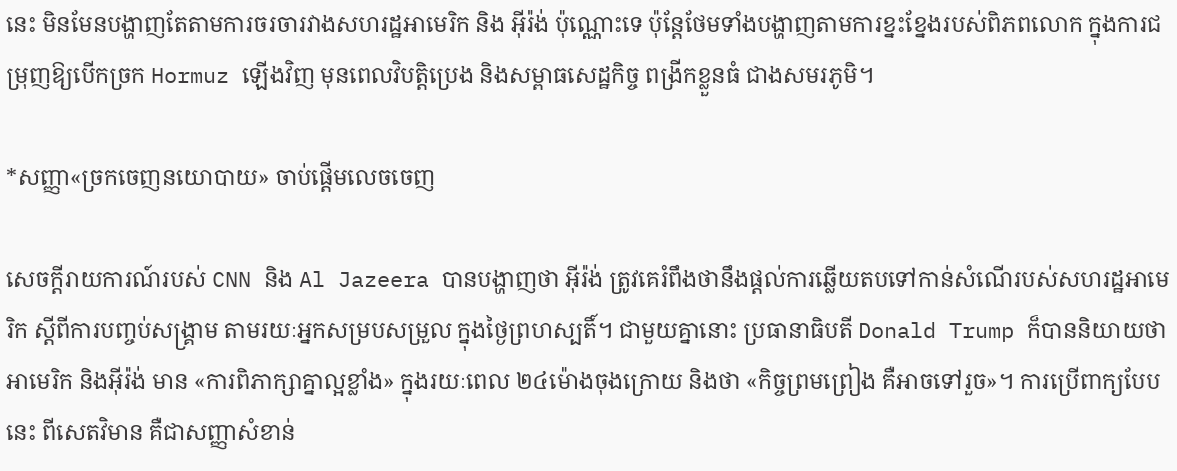នេះ មិនមែនបង្ហាញតែតាមការចរចារវាងសហរដ្ឋអាមេរិក និង អ៊ីរ៉ង់ ប៉ុណ្ណោះទេ ប៉ុន្តែថែមទាំងបង្ហាញតាមការខ្នះខ្នែងរបស់ពិភពលោក ក្នុងការជម្រុញឱ្យបើកច្រក Hormuz ឡើងវិញ មុនពេលវិបត្តិប្រេង និងសម្ពាធសេដ្ឋកិច្ច ពង្រីកខ្លួនធំ ជាងសមរភូមិ។

*សញ្ញា«ច្រកចេញនយោបាយ» ចាប់ផ្តើមលេចចេញ

សេចក្តីរាយការណ៍របស់ CNN និង Al Jazeera បានបង្ហាញថា អ៊ីរ៉ង់ ត្រូវគេរំពឹងថានឹងផ្តល់ការឆ្លើយតបទៅកាន់សំណើរបស់សហរដ្ឋអាមេរិក ស្តីពីការបញ្ចប់សង្គ្រាម តាមរយៈអ្នកសម្របសម្រួល ក្នុងថ្ងៃព្រហស្បតិ៍។ ជាមួយគ្នានោះ ប្រធានាធិបតី Donald Trump ក៏បាននិយាយថា អាមេរិក និងអ៊ីរ៉ង់ មាន «ការពិភាក្សាគ្នាល្អខ្លាំង» ក្នុងរយៈពេល ២៤ម៉ោងចុងក្រោយ និងថា «កិច្ចព្រមព្រៀង គឺអាចទៅរួច»។ ការប្រើពាក្យបែបនេះ ពីសេតវិមាន គឺជាសញ្ញាសំខាន់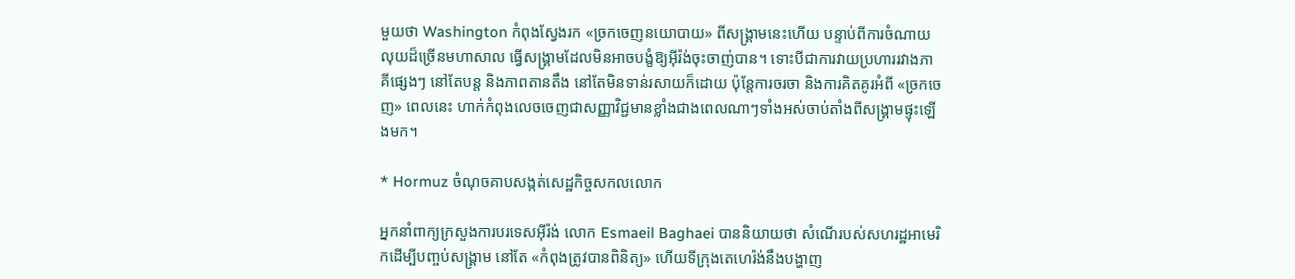មួយថា Washington កំពុងស្វែងរក «ច្រកចេញនយោបាយ» ពីសង្គ្រាមនេះហើយ បន្ទាប់ពីការចំណាយលុយដ៏ច្រើនមហាសាល ធ្វើសង្គ្រាមដែលមិនអាចបង្ខំឱ្យអ៊ីរ៉ង់ចុះចាញ់បាន។ ទោះបីជាការវាយប្រហាររវាងភាគីផ្សេងៗ នៅតែបន្ត និងភាពតានតឹង នៅតែមិនទាន់រសាយក៏ដោយ ប៉ុន្តែការចរចា និងការគិតគូរអំពី «ច្រកចេញ» ពេលនេះ ហាក់កំពុងលេចចេញជាសញ្ញាវិជ្ជមានខ្លាំងជាងពេលណាៗទាំងអស់ចាប់តាំងពីសង្គ្រាមផ្ទុះឡើងមក។

* Hormuz ចំណុចគាបសង្កត់សេដ្ឋកិច្ចសកលលោក

អ្នកនាំពាក្យក្រសួងការបរទេសអ៊ីរ៉ង់ លោក Esmaeil Baghaei បាននិយាយថា សំណើរបស់សហរដ្ឋអាមេរិកដើម្បីបញ្ចប់សង្គ្រាម នៅតែ «កំពុងត្រូវបានពិនិត្យ» ហើយទីក្រុងតេហេរ៉ង់នឹងបង្ហាញ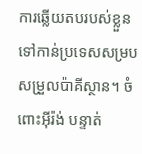ការឆ្លើយតបរបស់ខ្លួនទៅកាន់ប្រទេសសម្របសម្រួលប៉ាគីស្ថាន។ ចំពោះអ៊ីរ៉ង់ បន្ទាត់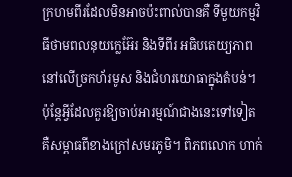ក្រហមពីរដែលមិនអាចប៉ះពាល់បានគឺ ទីមួយកម្មវិធីថាមពលនុយក្លេអ៊ែរ និងទីពីរ អធិបតេយ្យភាពនៅលើច្រកហ័រមូស និងជំហរយោធាក្នុងតំបន់។ ប៉ុន្តែអ្វីដែលគួរឱ្យចាប់អារម្មណ៍ជាងនេះទៅទៀត គឺសម្ពាធពីខាងក្រៅសមរភូមិ។ ពិភពលោក ហាក់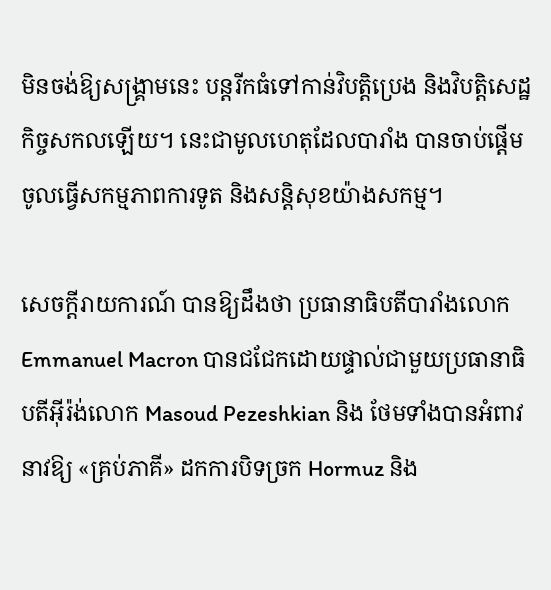មិនចង់ឱ្យសង្គ្រាមនេះ បន្តរីកធំទៅកាន់វិបត្តិប្រេង និងវិបត្តិសេដ្ឋកិច្ចសកលឡើយ។ នេះជាមូលហេតុដែលបារាំង បានចាប់ផ្តើមចូលធ្វើសកម្មភាពការទូត និងសន្តិសុខយ៉ាងសកម្ម។

សេចក្តីរាយការណ៍ បានឱ្យដឹងថា ប្រធានាធិបតីបារាំងលោក Emmanuel Macron បានជជែកដោយផ្ទាល់ជាមួយប្រធានាធិបតីអ៊ីរ៉ង់លោក Masoud Pezeshkian និង ថែមទាំងបានអំពាវនាវឱ្យ «គ្រប់ភាគី» ដកការបិទច្រក Hormuz និង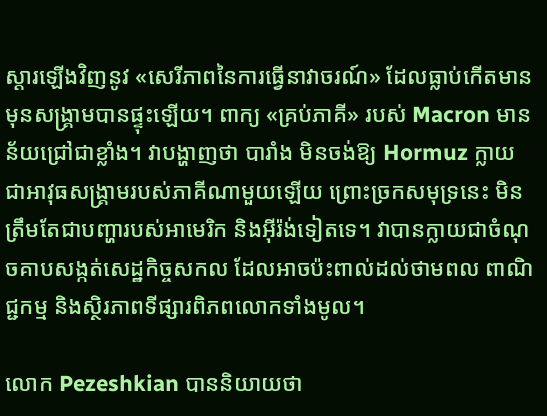ស្ដារឡើងវិញនូវ «សេរីភាពនៃការធ្វើនាវាចរណ៍» ដែលធ្លាប់កើតមានមុនសង្គ្រាមបានផ្ទុះឡើយ។ ពាក្យ «គ្រប់ភាគី» របស់ Macron មានន័យជ្រៅជាខ្លាំង។ វាបង្ហាញថា បារាំង មិនចង់ឱ្យ Hormuz ក្លាយជាអាវុធសង្គ្រាមរបស់ភាគីណាមួយឡើយ ព្រោះច្រកសមុទ្រនេះ មិនត្រឹមតែជាបញ្ហារបស់អាមេរិក និងអ៊ីរ៉ង់ទៀតទេ។ វាបានក្លាយជាចំណុចគាបសង្កត់សេដ្ឋកិច្ចសកល ដែលអាចប៉ះពាល់ដល់ថាមពល ពាណិជ្ជកម្ម និងស្ថិរភាពទីផ្សារពិភពលោកទាំងមូល។

លោក Pezeshkian បាននិយាយថា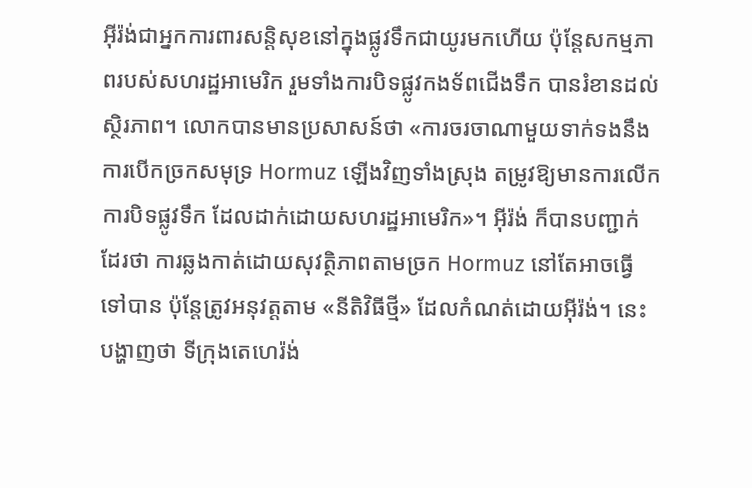អ៊ីរ៉ង់ជាអ្នកការពារសន្តិសុខនៅក្នុងផ្លូវទឹកជាយូរមកហើយ ប៉ុន្តែសកម្មភាពរបស់សហរដ្ឋអាមេរិក រួមទាំងការបិទផ្លូវកងទ័ពជើងទឹក បានរំខានដល់ស្ថិរភាព។ លោកបានមានប្រសាសន៍ថា «ការចរចាណាមួយទាក់ទងនឹងការបើកច្រកសមុទ្រ Hormuz ឡើងវិញទាំងស្រុង តម្រូវឱ្យមានការលើកការបិទផ្លូវទឹក ដែលដាក់ដោយសហរដ្ឋអាមេរិក»។ អ៊ីរ៉ង់ ក៏បានបញ្ជាក់ដែរថា ការឆ្លងកាត់ដោយសុវត្ថិភាពតាមច្រក Hormuz នៅតែអាចធ្វើទៅបាន ប៉ុន្តែត្រូវអនុវត្តតាម «នីតិវិធីថ្មី» ដែលកំណត់ដោយអ៊ីរ៉ង់។ នេះបង្ហាញថា ទីក្រុងតេហេរ៉ង់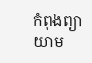កំពុងព្យាយាម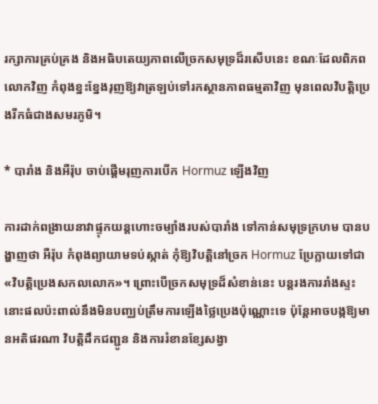រក្សាការគ្រប់គ្រង និងអធិបតេយ្យភាពលើច្រកសមុទ្រដ៏រសើបនេះ ខណៈដែលពិភពលោកវិញ កំពុងខ្នះខ្នែងរុញឱ្យវាត្រឡប់ទៅរកស្ថានភាពធម្មតាវិញ មុនពេលវិបត្តិប្រេងរីកធំជាងសមរភូមិ។

* បារាំង និងអឺរ៉ុប ចាប់ផ្តើមរុញការបើក Hormuz ឡើងវិញ

ការដាក់ពង្រាយនាវាផ្ទុកយន្តហោះចម្បាំងរបស់បារាំង ទៅកាន់សមុទ្រក្រហម បានបង្ហាញថា អឺរ៉ុប កំពុងព្យាយាមទប់ស្កាត់ កុំឱ្យវិបត្តិនៅច្រក Hormuz ប្រែក្លាយទៅជា «វិបត្តិប្រេងសកលលោក»។ ព្រោះបើច្រកសមុទ្រដ៏សំខាន់នេះ បន្តរងការរាំងស្ទះ នោះផលប៉ះពាល់នឹងមិនបញ្ឈប់ត្រឹមការឡើងថ្លៃប្រេងប៉ុណ្ណោះទេ ប៉ុន្តែអាចបង្កឱ្យមានអតិផរណា វិបត្តិដឹកជញ្ជូន និងការរំខានខ្សែសង្វា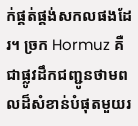ក់ផ្គត់ផ្គង់សកលផងដែរ។ ច្រក Hormuz គឺជាផ្លូវដឹកជញ្ជូនថាមពលដ៏សំខាន់បំផុតមួយរ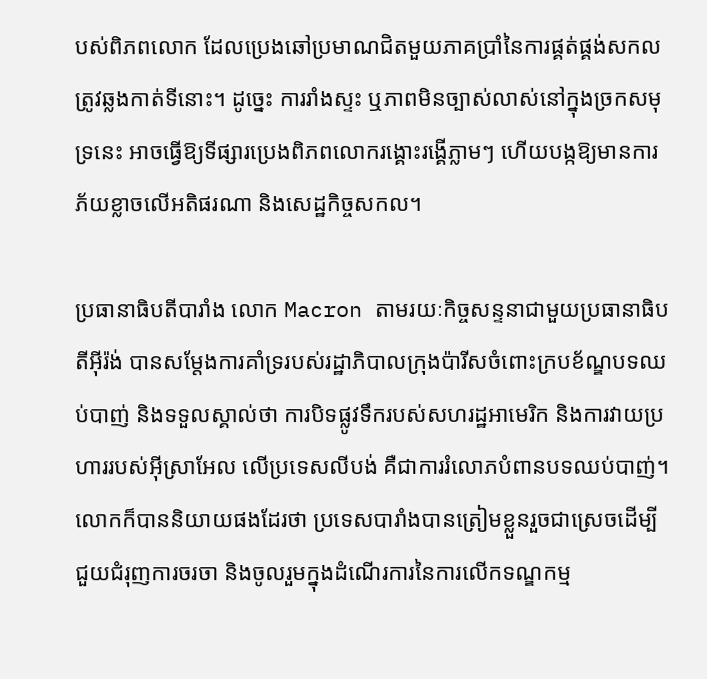បស់ពិភពលោក ដែលប្រេងឆៅប្រមាណជិតមួយភាគប្រាំនៃការផ្គត់ផ្គង់សកល ត្រូវឆ្លងកាត់ទីនោះ។ ដូច្នេះ ការរាំងស្ទះ ឬភាពមិនច្បាស់លាស់នៅក្នុងច្រកសមុទ្រនេះ អាចធ្វើឱ្យទីផ្សារប្រេងពិភពលោករង្គោះរង្គើភ្លាមៗ ហើយបង្កឱ្យមានការភ័យខ្លាចលើអតិផរណា និងសេដ្ឋកិច្ចសកល។

ប្រធានាធិបតីបារាំង លោក Macron តាមរយៈកិច្ចសន្ទនាជាមួយប្រធានាធិបតីអ៊ីរ៉ង់ បានសម្តែងការគាំទ្ររបស់រដ្ឋាភិបាលក្រុងប៉ារីសចំពោះក្របខ័ណ្ឌបទឈប់បាញ់ និងទទួលស្គាល់ថា ការបិទផ្លូវទឹករបស់សហរដ្ឋអាមេរិក និងការវាយប្រហាររបស់អ៊ីស្រាអែល លើប្រទេសលីបង់ គឺជាការរំលោភបំពានបទឈប់បាញ់។ លោកក៏បាននិយាយផងដែរថា ប្រទេសបារាំងបានត្រៀមខ្លួនរួចជាស្រេចដើម្បីជួយជំរុញការចរចា និងចូលរួមក្នុងដំណើរការនៃការលើកទណ្ឌកម្ម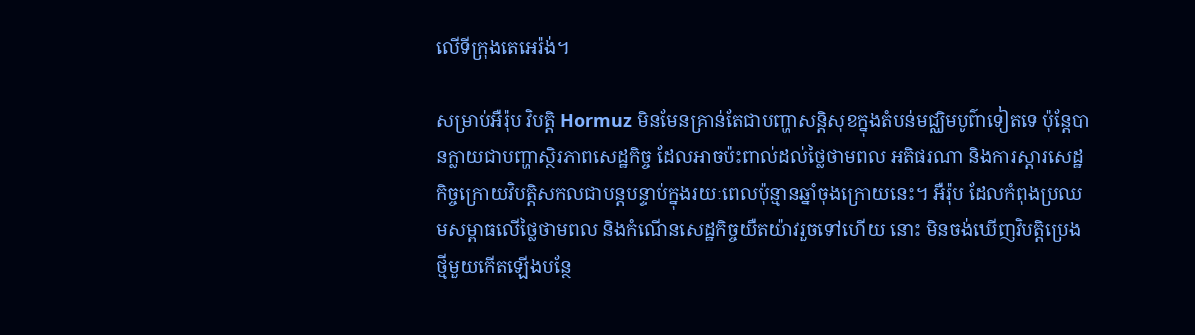លើទីក្រុងតេអេរ៉ង់។

សម្រាប់អឺរ៉ុប វិបត្តិ Hormuz មិនមែនគ្រាន់តែជាបញ្ហាសន្តិសុខក្នុងតំបន់មជ្ឈិមបូព៌ាទៀតទេ ប៉ុន្តែបានក្លាយជាបញ្ហាស្ថិរភាពសេដ្ឋកិច្ច ដែលអាចប៉ះពាល់ដល់ថ្លៃថាមពល អតិផរណា និងការស្ដារសេដ្ឋកិច្ចក្រោយវិបត្តិសកលជាបន្តបន្ទាប់ក្នុងរយៈពេលប៉ុន្មានឆ្នាំចុងក្រោយនេះ។ អឺរ៉ុប ដែលកំពុងប្រឈមសម្ពាធលើថ្លៃថាមពល និងកំណើនសេដ្ឋកិច្ចយឺតយ៉ាវរួចទៅហើយ នោះ មិនចង់ឃើញវិបត្តិប្រេងថ្មីមួយកើតឡើងបន្ថែ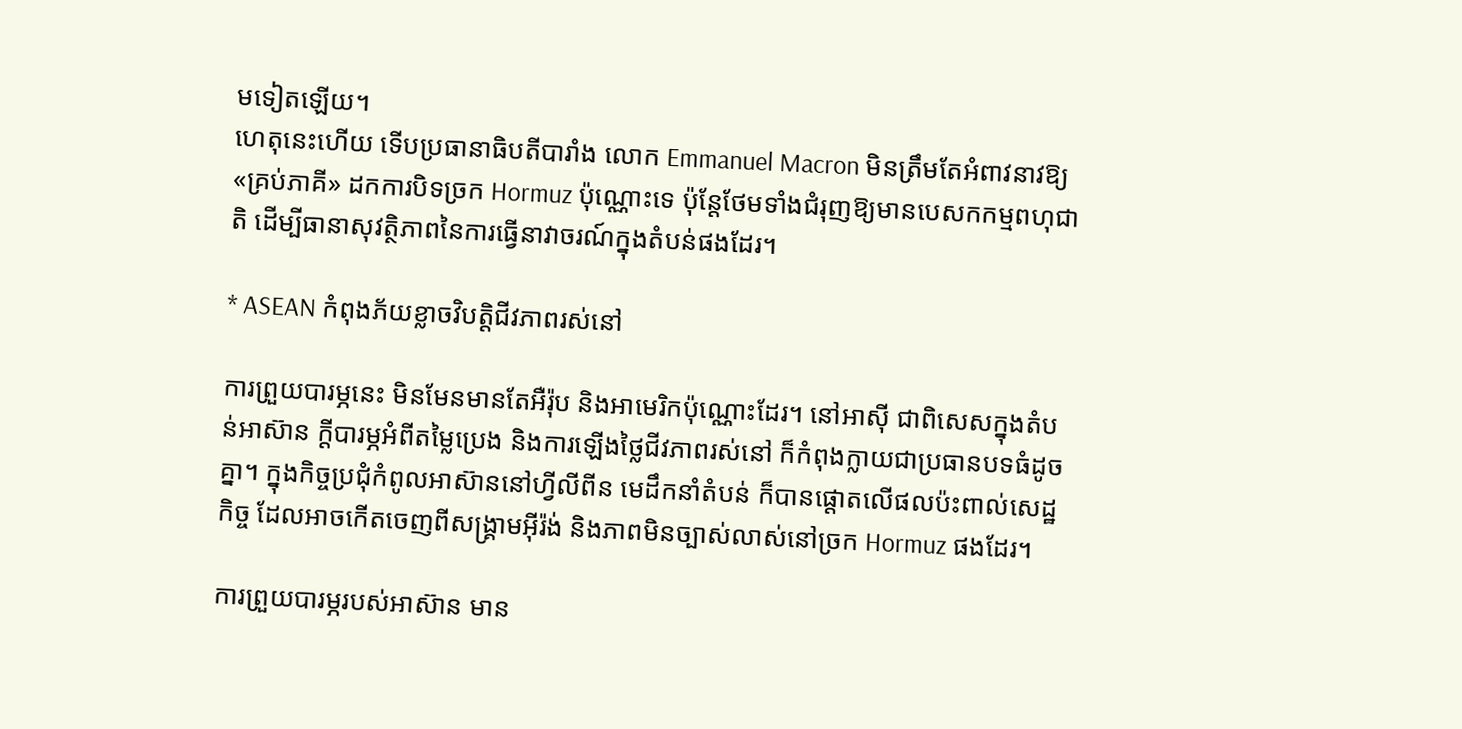មទៀតឡើយ។
ហេតុនេះហើយ ទើបប្រធានាធិបតីបារាំង លោក Emmanuel Macron មិនត្រឹមតែអំពាវនាវឱ្យ «គ្រប់ភាគី» ដកការបិទច្រក Hormuz ប៉ុណ្ណោះទេ ប៉ុន្តែថែមទាំងជំរុញឱ្យមានបេសកកម្មពហុជាតិ ដើម្បីធានាសុវត្ថិភាពនៃការធ្វើនាវាចរណ៍ក្នុងតំបន់ផងដែរ។

* ASEAN កំពុងភ័យខ្លាចវិបត្តិជីវភាពរស់នៅ

ការព្រួយបារម្ភនេះ មិនមែនមានតែអឺរ៉ុប និងអាមេរិកប៉ុណ្ណោះដែរ។ នៅអាស៊ី ជាពិសេសក្នុងតំបន់អាស៊ាន ក្តីបារម្ភអំពីតម្លៃប្រេង និងការឡើងថ្លៃជីវភាពរស់នៅ ក៏កំពុងក្លាយជាប្រធានបទធំដូចគ្នា។ ក្នុងកិច្ចប្រជុំកំពូលអាស៊ាននៅហ្វីលីពីន មេដឹកនាំតំបន់ ក៏បានផ្តោតលើផលប៉ះពាល់សេដ្ឋកិច្ច ដែលអាចកើតចេញពីសង្គ្រាមអ៊ីរ៉ង់ និងភាពមិនច្បាស់លាស់នៅច្រក Hormuz ផងដែរ។

ការព្រួយបារម្ភរបស់អាស៊ាន មាន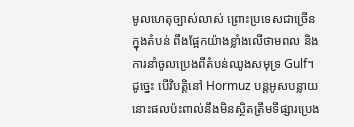មូលហេតុច្បាស់លាស់ ព្រោះប្រទេសជាច្រើនក្នុងតំបន់ ពឹងផ្អែកយ៉ាងខ្លាំងលើថាមពល និងការនាំចូលប្រេងពីតំបន់ឈូងសមុទ្រ Gulf។ ដូច្នេះ បើវិបត្តិនៅ Hormuz បន្តអូសបន្លាយ នោះផលប៉ះពាល់នឹងមិនស្ថិតត្រឹមទីផ្សារប្រេង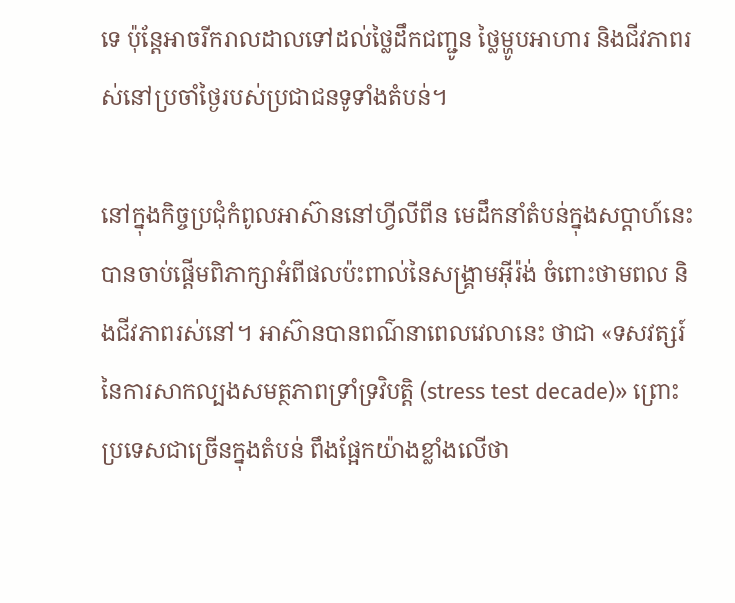ទេ ប៉ុន្តែអាចរីករាលដាលទៅដល់ថ្លៃដឹកជញ្ជូន ថ្លៃម្ហូបអាហារ និងជីវភាពរស់នៅប្រចាំថ្ងៃរបស់ប្រជាជនទូទាំងតំបន់។

នៅក្នុងកិច្ចប្រជុំកំពូលអាស៊ាននៅហ្វីលីពីន មេដឹកនាំតំបន់ក្នុងសប្តាហ៍នេះ បានចាប់ផ្តើមពិភាក្សាអំពីផលប៉ះពាល់នៃសង្គ្រាមអ៊ីរ៉ង់ ចំពោះថាមពល និងជីវភាពរស់នៅ។ អាស៊ានបានពណ៌នាពេលវេលានេះ ថាជា «ទសវត្សរ៍នៃការសាកល្បងសមត្ថភាពទ្រាំទ្រវិបត្តិ (stress test decade)» ព្រោះប្រទេសជាច្រើនក្នុងតំបន់ ពឹងផ្អែកយ៉ាងខ្លាំងលើថា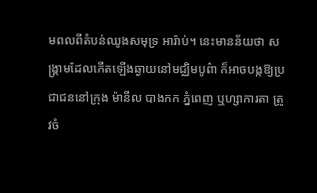មពលពីតំបន់ឈូងសមុទ្រ អារ៉ាប់។ នេះមានន័យថា សង្គ្រាមដែលកើតឡើងឆ្ងាយនៅមជ្ឈិមបូព៌ា ក៏អាចបង្កឱ្យប្រជាជននៅក្រុង ម៉ានីល បាងកក ភ្នំពេញ ឬហ្សាការតា ត្រូវចំ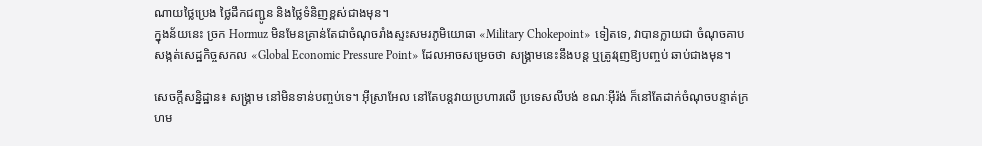ណាយថ្លៃប្រេង ថ្លៃដឹកជញ្ជូន និងថ្លៃទំនិញខ្ពស់ជាងមុន។
ក្នុងន័យនេះ ច្រក Hormuz មិនមែនគ្រាន់តែជាចំណុចរាំងស្ទះសមរភូមិយោធា «Military Chokepoint» ទៀតទេ, វាបានក្លាយជា ចំណុចគាបសង្កត់សេដ្ឋកិច្ចសកល «Global Economic Pressure Point» ដែលអាចសម្រេចថា សង្គ្រាមនេះនឹងបន្ត ឬត្រូវរុញឱ្យបញ្ចប់ ឆាប់ជាងមុន។

សេចក្តីសន្និដ្ឋាន៖ សង្គ្រាម នៅមិនទាន់បញ្ចប់ទេ។ អ៊ីស្រាអែល នៅតែបន្តវាយប្រហារលើ ប្រទេសលីបង់ ខណៈអ៊ីរ៉ង់ ក៏នៅតែដាក់ចំណុចបន្ទាត់ក្រហម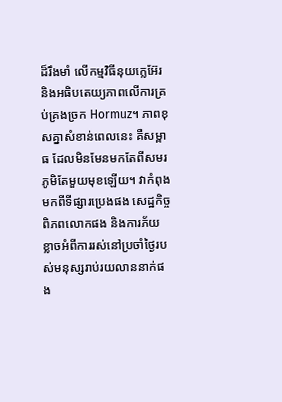ដ៏រឹងមាំ លើកម្មវិធីនុយក្លេអ៊ែរ និងអធិបតេយ្យភាពលើការគ្រប់គ្រងច្រក Hormuz។ ភាពខុសគ្នាសំខាន់ពេលនេះ គឺសម្ពាធ ដែលមិនមែនមកតែពីសមរភូមិតែមួយមុខឡើយ។ វាកំពុងមកពីទីផ្សារប្រេងផង សេដ្ឋកិច្ចពិភពលោកផង និងការភ័យខ្លាចអំពីការរស់នៅប្រចាំថ្ងៃរបស់មនុស្សរាប់រយលាននាក់ផង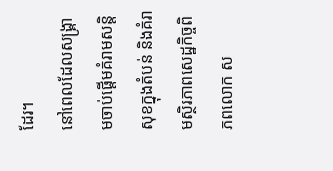ដែរ។
នៅពេលដែលសង្គ្រាមចាប់ផ្តើមគំរាមសន្តិសុខក្នុងតំបន់ និងគំរាមស្ថិរភាពសេដ្ឋកិច្ចពិភពលោក ស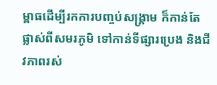ម្ពាធដើម្បីរកការបញ្ចប់សង្គ្រាម ក៏កាន់តែផ្លាស់ពីសមរភូមិ ទៅកាន់ទីផ្សារប្រេង និងជីវភាពរស់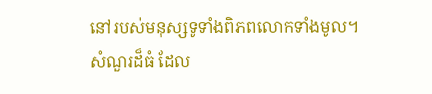នៅរបស់មនុស្សទូទាំងពិភពលោកទាំងមូល។
សំណួរដ៏ធំ ដែល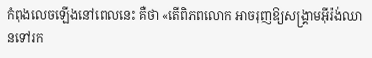កំពុងលេចឡើងនៅពេលនេះ គឺថា «តើពិភពលោក អាចរុញឱ្យសង្គ្រាមអ៊ីរ៉ង់ឈានទៅរក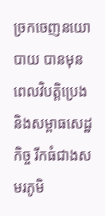ច្រកចេញនយោបាយ បានមុនពេលវិបត្តិប្រេង និងសម្ពាធសេដ្ឋកិច្ច រីកធំជាងសមរភូមិ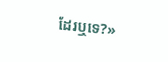ដែរឬទេ?»